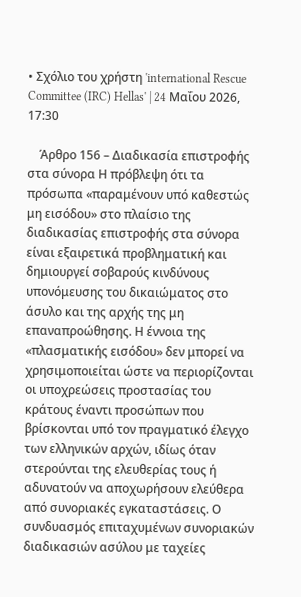• Σχόλιο του χρήστη 'international Rescue Committee (IRC) Hellas' | 24 Μαΐου 2026, 17:30

    Άρθρο 156 – Διαδικασία επιστροφής στα σύνορα Η πρόβλεψη ότι τα πρόσωπα «παραμένουν υπό καθεστώς μη εισόδου» στο πλαίσιο της διαδικασίας επιστροφής στα σύνορα είναι εξαιρετικά προβληματική και δημιουργεί σοβαρούς κινδύνους υπονόμευσης του δικαιώματος στο άσυλο και της αρχής της μη επαναπροώθησης. Η έννοια της «πλασματικής εισόδου» δεν μπορεί να χρησιμοποιείται ώστε να περιορίζονται οι υποχρεώσεις προστασίας του κράτους έναντι προσώπων που βρίσκονται υπό τον πραγματικό έλεγχο των ελληνικών αρχών, ιδίως όταν στερούνται της ελευθερίας τους ή αδυνατούν να αποχωρήσουν ελεύθερα από συνοριακές εγκαταστάσεις. Ο συνδυασμός επιταχυμένων συνοριακών διαδικασιών ασύλου με ταχείες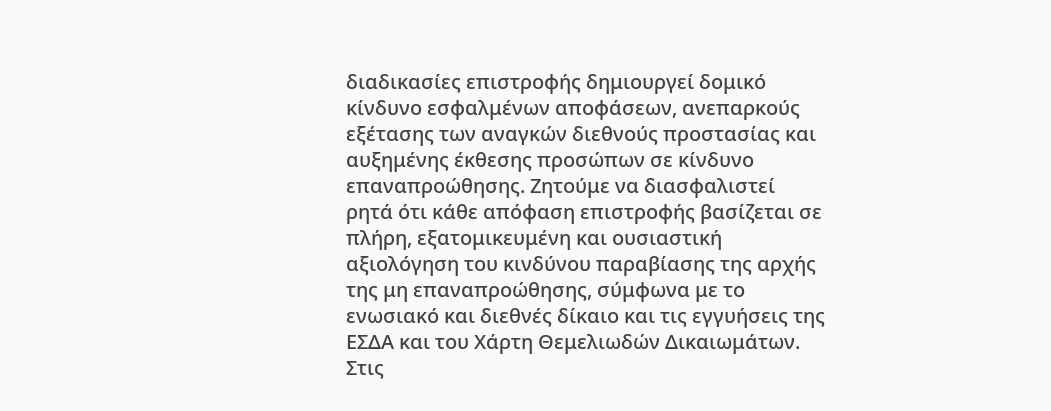διαδικασίες επιστροφής δημιουργεί δομικό κίνδυνο εσφαλμένων αποφάσεων, ανεπαρκούς εξέτασης των αναγκών διεθνούς προστασίας και αυξημένης έκθεσης προσώπων σε κίνδυνο επαναπροώθησης. Ζητούμε να διασφαλιστεί ρητά ότι κάθε απόφαση επιστροφής βασίζεται σε πλήρη, εξατομικευμένη και ουσιαστική αξιολόγηση του κινδύνου παραβίασης της αρχής της μη επαναπροώθησης, σύμφωνα με το ενωσιακό και διεθνές δίκαιο και τις εγγυήσεις της ΕΣΔΑ και του Χάρτη Θεμελιωδών Δικαιωμάτων. Στις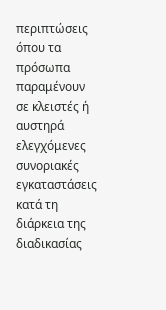περιπτώσεις όπου τα πρόσωπα παραμένουν σε κλειστές ή αυστηρά ελεγχόμενες συνοριακές εγκαταστάσεις κατά τη διάρκεια της διαδικασίας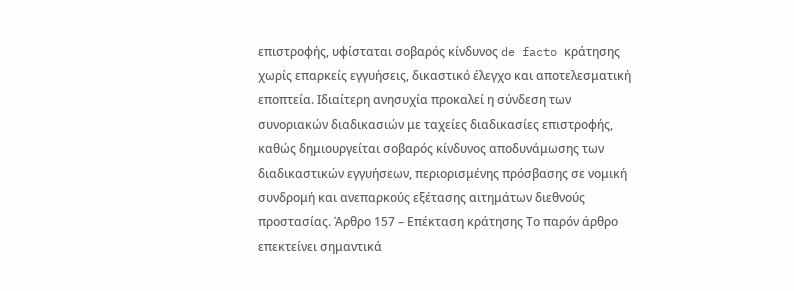επιστροφής, υφίσταται σοβαρός κίνδυνος de facto κράτησης χωρίς επαρκείς εγγυήσεις, δικαστικό έλεγχο και αποτελεσματική εποπτεία. Ιδιαίτερη ανησυχία προκαλεί η σύνδεση των συνοριακών διαδικασιών με ταχείες διαδικασίες επιστροφής, καθώς δημιουργείται σοβαρός κίνδυνος αποδυνάμωσης των διαδικαστικών εγγυήσεων, περιορισμένης πρόσβασης σε νομική συνδρομή και ανεπαρκούς εξέτασης αιτημάτων διεθνούς προστασίας. Άρθρο 157 – Επέκταση κράτησης Το παρόν άρθρο επεκτείνει σημαντικά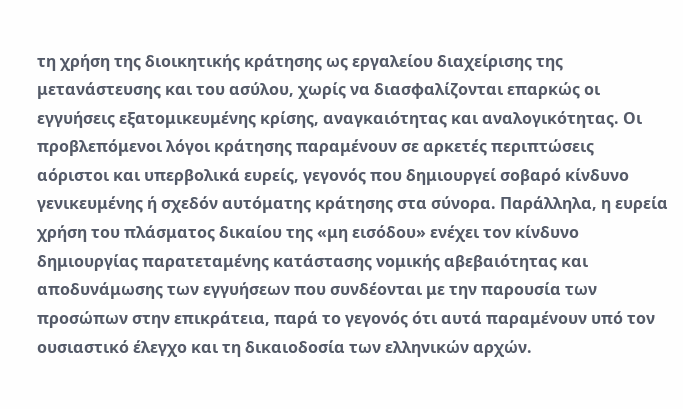τη χρήση της διοικητικής κράτησης ως εργαλείου διαχείρισης της μετανάστευσης και του ασύλου, χωρίς να διασφαλίζονται επαρκώς οι εγγυήσεις εξατομικευμένης κρίσης, αναγκαιότητας και αναλογικότητας. Οι προβλεπόμενοι λόγοι κράτησης παραμένουν σε αρκετές περιπτώσεις αόριστοι και υπερβολικά ευρείς, γεγονός που δημιουργεί σοβαρό κίνδυνο γενικευμένης ή σχεδόν αυτόματης κράτησης στα σύνορα. Παράλληλα, η ευρεία χρήση του πλάσματος δικαίου της «μη εισόδου» ενέχει τον κίνδυνο δημιουργίας παρατεταμένης κατάστασης νομικής αβεβαιότητας και αποδυνάμωσης των εγγυήσεων που συνδέονται με την παρουσία των προσώπων στην επικράτεια, παρά το γεγονός ότι αυτά παραμένουν υπό τον ουσιαστικό έλεγχο και τη δικαιοδοσία των ελληνικών αρχών.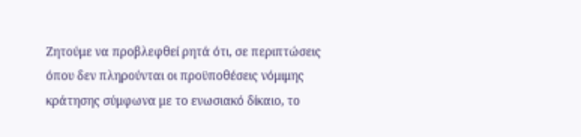Ζητούμε να προβλεφθεί ρητά ότι, σε περιπτώσεις όπου δεν πληρούνται οι προϋποθέσεις νόμιμης κράτησης σύμφωνα με το ενωσιακό δίκαιο, το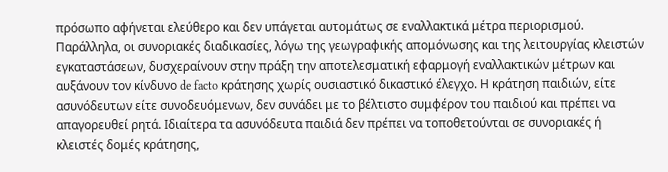πρόσωπο αφήνεται ελεύθερο και δεν υπάγεται αυτομάτως σε εναλλακτικά μέτρα περιορισμού. Παράλληλα, οι συνοριακές διαδικασίες, λόγω της γεωγραφικής απομόνωσης και της λειτουργίας κλειστών εγκαταστάσεων, δυσχεραίνουν στην πράξη την αποτελεσματική εφαρμογή εναλλακτικών μέτρων και αυξάνουν τον κίνδυνο de facto κράτησης χωρίς ουσιαστικό δικαστικό έλεγχο. Η κράτηση παιδιών, είτε ασυνόδευτων είτε συνοδευόμενων, δεν συνάδει με το βέλτιστο συμφέρον του παιδιού και πρέπει να απαγορευθεί ρητά. Ιδιαίτερα τα ασυνόδευτα παιδιά δεν πρέπει να τοποθετούνται σε συνοριακές ή κλειστές δομές κράτησης,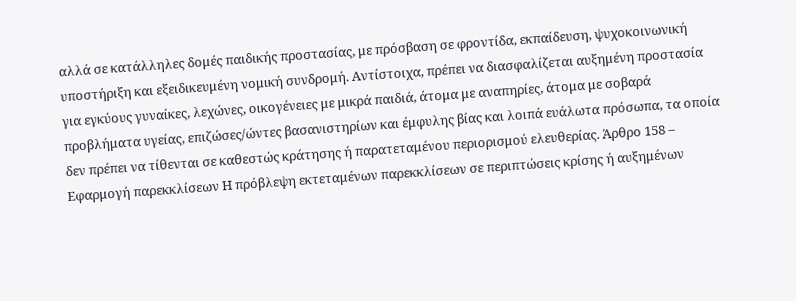αλλά σε κατάλληλες δομές παιδικής προστασίας, με πρόσβαση σε φροντίδα, εκπαίδευση, ψυχοκοινωνική υποστήριξη και εξειδικευμένη νομική συνδρομή. Αντίστοιχα, πρέπει να διασφαλίζεται αυξημένη προστασία για εγκύους γυναίκες, λεχώνες, οικογένειες με μικρά παιδιά, άτομα με αναπηρίες, άτομα με σοβαρά προβλήματα υγείας, επιζώσες/ώντες βασανιστηρίων και έμφυλης βίας και λοιπά ευάλωτα πρόσωπα, τα οποία δεν πρέπει να τίθενται σε καθεστώς κράτησης ή παρατεταμένου περιορισμού ελευθερίας. Άρθρο 158 – Εφαρμογή παρεκκλίσεων Η πρόβλεψη εκτεταμένων παρεκκλίσεων σε περιπτώσεις κρίσης ή αυξημένων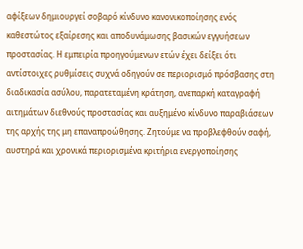αφίξεων δημιουργεί σοβαρό κίνδυνο κανονικοποίησης ενός καθεστώτος εξαίρεσης και αποδυνάμωσης βασικών εγγυήσεων προστασίας. Η εμπειρία προηγούμενων ετών έχει δείξει ότι αντίστοιχες ρυθμίσεις συχνά οδηγούν σε περιορισμό πρόσβασης στη διαδικασία ασύλου, παρατεταμένη κράτηση, ανεπαρκή καταγραφή αιτημάτων διεθνούς προστασίας και αυξημένο κίνδυνο παραβιάσεων της αρχής της μη επαναπροώθησης. Ζητούμε να προβλεφθούν σαφή, αυστηρά και χρονικά περιορισμένα κριτήρια ενεργοποίησης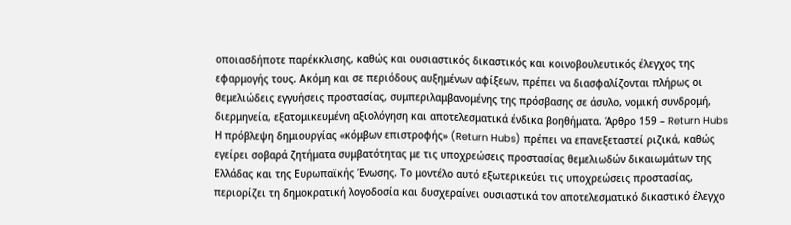οποιασδήποτε παρέκκλισης, καθώς και ουσιαστικός δικαστικός και κοινοβουλευτικός έλεγχος της εφαρμογής τους. Ακόμη και σε περιόδους αυξημένων αφίξεων, πρέπει να διασφαλίζονται πλήρως οι θεμελιώδεις εγγυήσεις προστασίας, συμπεριλαμβανομένης της πρόσβασης σε άσυλο, νομική συνδρομή, διερμηνεία, εξατομικευμένη αξιολόγηση και αποτελεσματικά ένδικα βοηθήματα. Άρθρο 159 – Return Hubs Η πρόβλεψη δημιουργίας «κόμβων επιστροφής» (Return Hubs) πρέπει να επανεξεταστεί ριζικά, καθώς εγείρει σοβαρά ζητήματα συμβατότητας με τις υποχρεώσεις προστασίας θεμελιωδών δικαιωμάτων της Ελλάδας και της Ευρωπαϊκής Ένωσης. Το μοντέλο αυτό εξωτερικεύει τις υποχρεώσεις προστασίας, περιορίζει τη δημοκρατική λογοδοσία και δυσχεραίνει ουσιαστικά τον αποτελεσματικό δικαστικό έλεγχο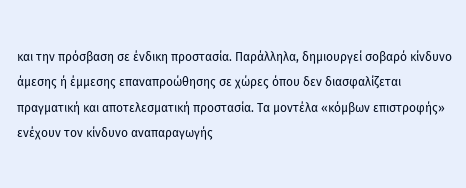και την πρόσβαση σε ένδικη προστασία. Παράλληλα, δημιουργεί σοβαρό κίνδυνο άμεσης ή έμμεσης επαναπροώθησης σε χώρες όπου δεν διασφαλίζεται πραγματική και αποτελεσματική προστασία. Τα μοντέλα «κόμβων επιστροφής» ενέχουν τον κίνδυνο αναπαραγωγής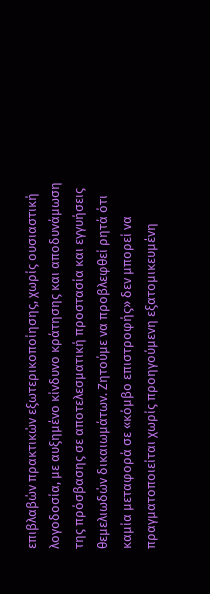επιβλαβών πρακτικών εξωτερικοποίησης, χωρίς ουσιαστική λογοδοσία, με αυξημένο κίνδυνο κράτησης και αποδυνάμωση της πρόσβασης σε αποτελεσματική προστασία και εγγυήσεις θεμελιωδών δικαιωμάτων. Ζητούμε να προβλεφθεί ρητά ότι καμία μεταφορά σε «κόμβο επιστροφής» δεν μπορεί να πραγματοποιείται χωρίς προηγούμενη εξατομικευμένη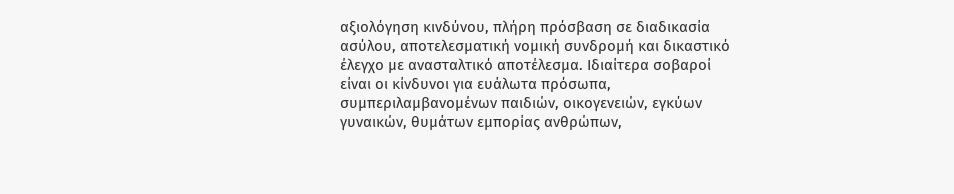αξιολόγηση κινδύνου, πλήρη πρόσβαση σε διαδικασία ασύλου, αποτελεσματική νομική συνδρομή και δικαστικό έλεγχο με ανασταλτικό αποτέλεσμα. Ιδιαίτερα σοβαροί είναι οι κίνδυνοι για ευάλωτα πρόσωπα, συμπεριλαμβανομένων παιδιών, οικογενειών, εγκύων γυναικών, θυμάτων εμπορίας ανθρώπων,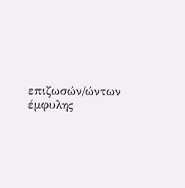επιζωσών/ώντων έμφυλης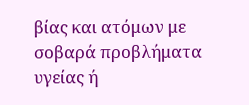βίας και ατόμων με σοβαρά προβλήματα υγείας ή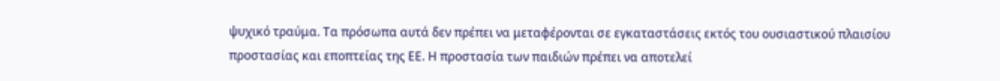ψυχικό τραύμα. Τα πρόσωπα αυτά δεν πρέπει να μεταφέρονται σε εγκαταστάσεις εκτός του ουσιαστικού πλαισίου προστασίας και εποπτείας της ΕΕ. Η προστασία των παιδιών πρέπει να αποτελεί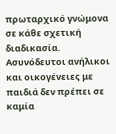πρωταρχικό γνώμονα σε κάθε σχετική διαδικασία. Ασυνόδευτοι ανήλικοι και οικογένειες με παιδιά δεν πρέπει σε καμία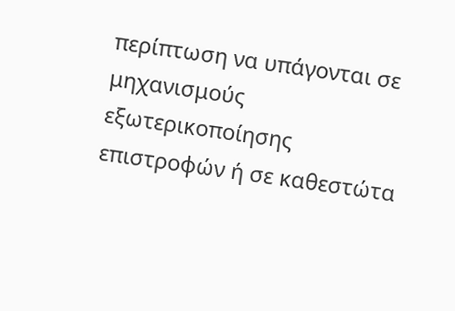περίπτωση να υπάγονται σε μηχανισμούς εξωτερικοποίησης επιστροφών ή σε καθεστώτα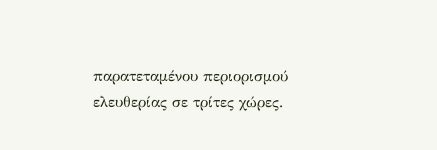παρατεταμένου περιορισμού ελευθερίας σε τρίτες χώρες.